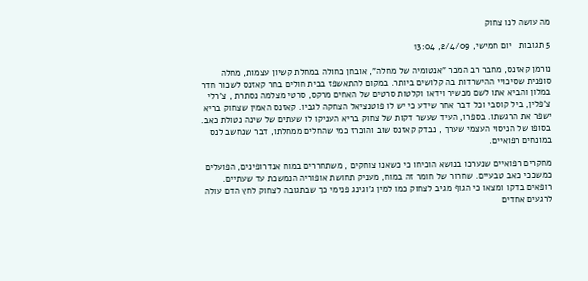מה עושה לנו צחוק

5 תגובות   יום חמישי, 2/4/09, 13:04

נורמן קאזנס, מחבר רב המכר "אנטומיה של מחלה", אובחן כחולה במחלת קשיון עצמות, מחלה סופנית שסיכויי ההישרדות בה קלושים ביותר. במקום להתאשפז בבית חולים בחר קאזנס לשכור חדר במלון והביא אתו לשם מכשיר וידאו וקלטות סרטים של האחים מרקס, סרטי מצלמה נסתרת , צ'רלי צ'פלין, ביל קוסבי וכל דבר אחר שידע כי יש לו פוטנציאל הצחקה לגביו. קאזנס האמין שצחוק בריא ישפר את הרגשתו. בספרו, העיד שעשר דקות של צחוק בריא העניקו לו שעתים של שינה נטולת כאב. בסופו של הניסוי העצמי שערך , נבדק קאזנס שוב והוכרז כמי שהחלים ממחלתו, דבר שנחשב לנס במונחים רפואיים.

מחקרים רפואיים שנערכו בנושא הוכיחו כי כשאנו צוחקים , משתחררים במוח אנדרופינים, הפועלים כמשככי כאב טבעיים. שחרור של חומר זה במוח, מעניק תחושת אופוריה הנמשכת עד שעתיים. רופאים בדקו ומצאו כי הגוף מגיב לצחוק כמו למין ג'וגינג פנימי כך שבתגובה לצחוק לחץ הדם עולה לרגעים אחדים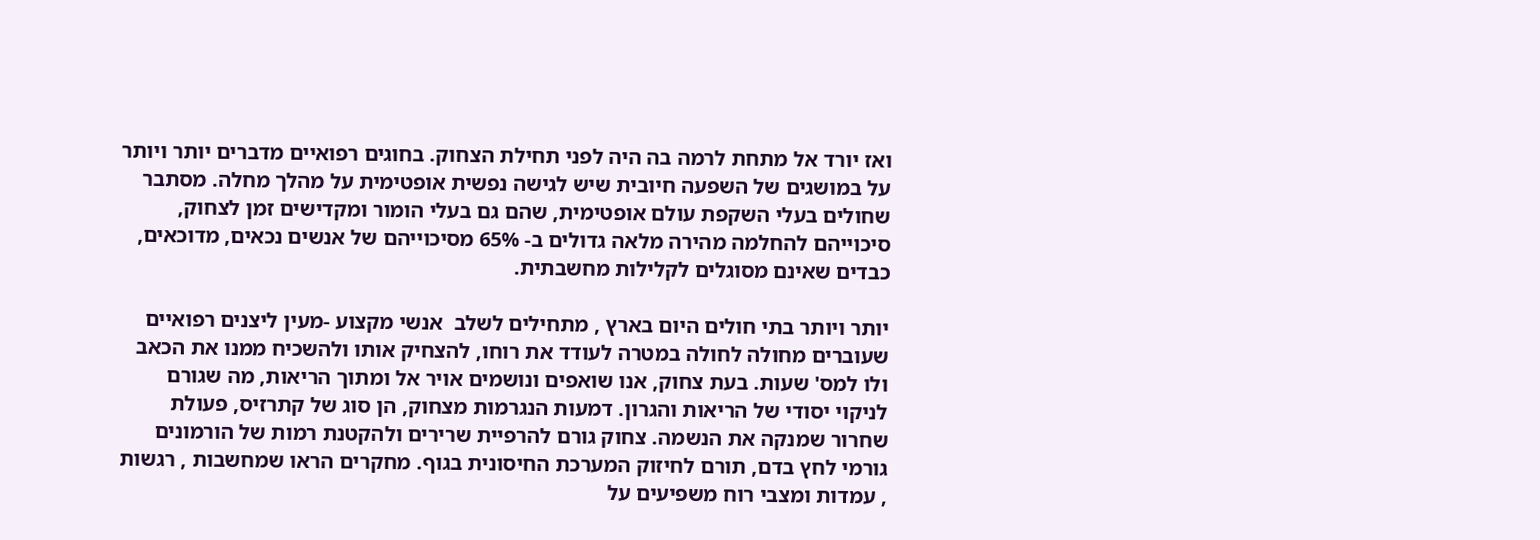ואז יורד אל מתחת לרמה בה היה לפני תחילת הצחוק. בחוגים רפואיים מדברים יותר ויותר על במושגים של השפעה חיובית שיש לגישה נפשית אופטימית על מהלך מחלה. מסתבר שחולים בעלי השקפת עולם אופטימית, שהם גם בעלי הומור ומקדישים זמן לצחוק, סיכוייהם להחלמה מהירה מלאה גדולים ב- 65% מסיכוייהם של אנשים נכאים, מדוכאים, כבדים שאינם מסוגלים לקלילות מחשבתית.

יותר ויותר בתי חולים היום בארץ , מתחילים לשלב  אנשי מקצוע -מעין ליצנים רפואיים שעוברים מחולה לחולה במטרה לעודד את רוחו, להצחיק אותו ולהשכיח ממנו את הכאב ולו למס' שעות. בעת צחוק, אנו שואפים ונושמים אויר אל ומתוך הריאות, מה שגורם לניקוי יסודי של הריאות והגרון. דמעות הנגרמות מצחוק, הן סוג של קתרזיס, פעולת שחרור שמנקה את הנשמה. צחוק גורם להרפיית שרירים ולהקטנת רמות של הורמונים גורמי לחץ בדם, תורם לחיזוק המערכת החיסונית בגוף. מחקרים הראו שמחשבות , רגשות , עמדות ומצבי רוח משפיעים על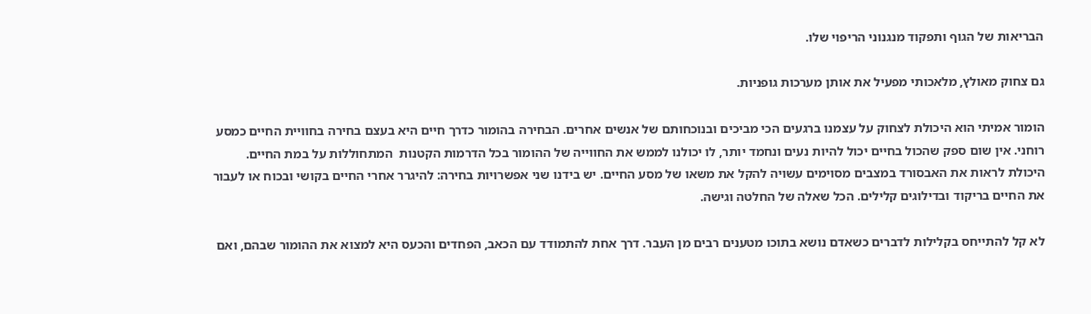הבריאות של הגוף ותפקוד מנגנוני הריפוי שלו.

גם צחוק מאולץ, מלאכותי מפעיל את אותן מערכות גופניות.

הומור אמיתי הוא היכולת לצחוק על עצמנו ברגעים הכי מביכים ובנוכחותם של אנשים אחרים. הבחירה בהומור כדרך חיים היא בעצם בחירה בחוויית החיים כמסע רוחני. אין שום ספק שהכול בחיים יכול להיות נעים ונחמד יותר, לו יכולנו לממש את החווייה של ההומור בכל הדרמות הקטנות  המתחוללות על במת החיים. היכולת לראות את האבסורד במצבים מסוימים עשויה להקל את משאו של מסע החיים. יש בידנו שני אפשרויות בחירה: להיגרר אחרי החיים בקושי ובכוח או לעבור את החיים בריקוד ובדילוגים קלילים. הכל שאלה של החלטה וגישה.

לא קל להתייחס בקלילות לדברים כשאדם נושא בתוכו מטענים רבים מן העבר. דרך אחת להתמודד עם הכאב, הפחדים והכעס היא למצוא את ההומור שבהם, ואם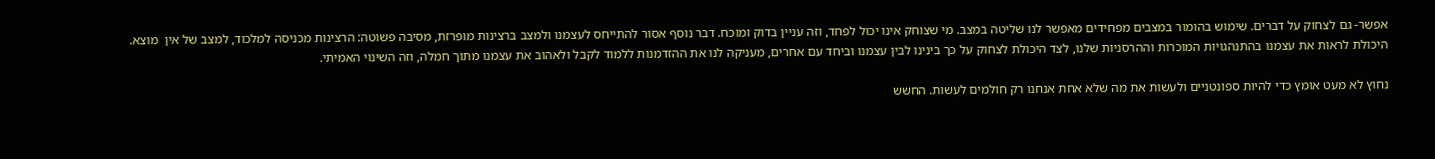אפשר- גם לצחוק על דברים. שימוש בהומור במצבים מפחידים מאפשר לנו שליטה במצב. מי שצוחק אינו יכול לפחד, וזה עניין בדוק ומוכח. דבר נוסף אסור להתייחס לעצמנו ולמצב ברצינות מופרזת, מסיבה פשוטה: הרצינות מכניסה למלכוד, למצב של אין  מוצא. היכולת לראות את עצמנו בהתנהגויות המוכרות וההרסניות שלנו, לצד היכולת לצחוק על כך בינינו לבין עצמנו וביחד עם אחרים, מעניקה לנו את ההזדמנות ללמוד לקבל ולאהוב את עצמנו מתוך חמלה, וזה השינוי האמיתי.

נחוץ לא מעט אומץ כדי להיות ספונטניים ולעשות את מה שלא אחת אנחנו רק חולמים לעשות. החשש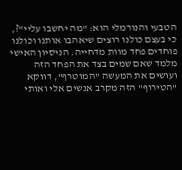הטבעי והנורמלי הוא: "מה יחשבו עליי"?, כי בעצם כולנו רוצים שיאהבו אותנו וכולנו פוחדים פחד מוות מדחייה. הניסיון האישי מלמד שאם שמים בצד את הפחד הזה ועושים את המעשה "המוטרף", דווקא "הטירוף" הזה מקרב אנשים אלי ואותי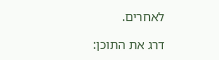לאחרים.

דרג את התוכן: